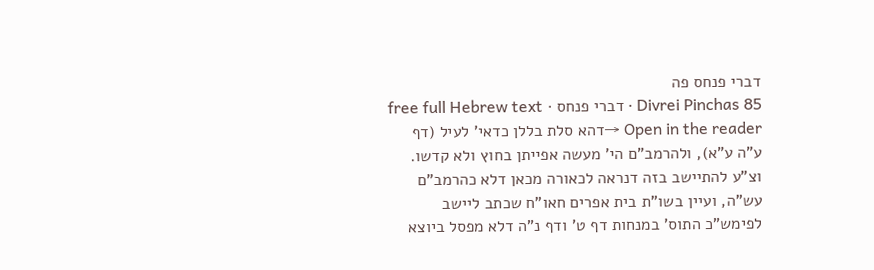דברי פנחס פה
Divrei Pinchas 85 · דברי פנחס · free full Hebrew text
Open in the reader →דהא סלת בללן כדאי' לעיל (דף ע"ה ע"א), ולהרמב"ם הי' מעשה אפייתן בחוץ ולא קדשו. וצ"ע להתיישב בזה דנראה לכאורה מכאן דלא כהרמב"ם עש"ה, ועיין בשו"ת בית אפרים חאו"ח שכתב ליישב לפימש"כ התוס' במנחות דף ט' ודף נ"ה דלא מפסל ביוצא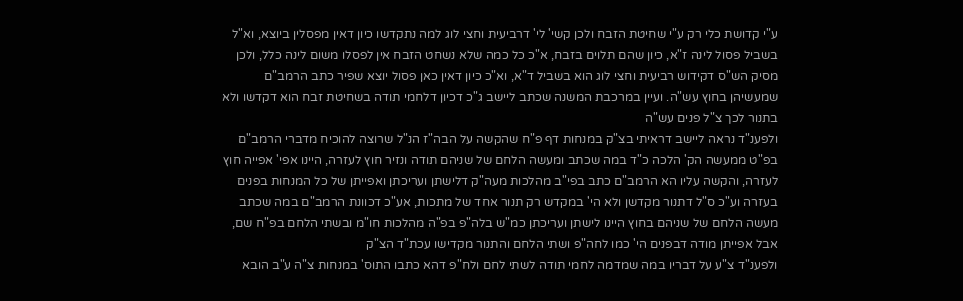ע"י קדושת כלי רק ע"י שחיטת הזבח ולכן קשי' לי' דרביעית וחצי לוג למה נתקדשו כיון דאין מפסלין ביוצא, וא"ל בשביל פסול לינה ז"א, כיון שהם תלוים בזבח, א"כ כל כמה שלא נשחט הזבח אין לפסלו משום לינה כלל, ולכן מסיק הש"ס דקידוש רביעית וחצי לוג הוא בשביל ד"א, וא"כ כיון דאין כאן פסול יוצא שפיר כתב הרמב"ם שמעשיהן בחוץ עש"ה. ועיין במרכבת המשנה שכתב ליישב ג"כ דכיון דלחמי תודה בשחיטת זבח הוא דקדשו ולא בתנור לכך צ"ל פנים עש"ה
ולפענ"ד נראה ליישב דראיתי בצ"ק במנחות דף פ"ח שהקשה על הבה"ז הנ"ל שרוצה להוכיח מדברי הרמב"ם בפ"ט ממעשה הק' הלכה כ"ד במה שכתב ומעשה הלחם של שניהם תודה ונזיר חוץ לעזרה, היינו אפי' אפייה חוץ לעזרה, והקשה עליו הא הרמב"ם כתב בפי"ב מהלכות מעה"ק דלישתן ועריכתן ואפייתן של כל המנחות בפנים בעזרה וע"כ ס"ל דתנור מקדשן ולא הי' במקדש רק תנור אחד של מתכות, אע"כ דכוונת הרמב"ם במה שכתב מעשה הלחם של שניהם בחוץ היינו לישתן ועריכתן כמ"ש בלה"פ בפ"ה מהלכות חו"מ ובשתי הלחם בפ"ח שם, אבל אפייתן מודה דבפנים הי' כמו לחה"פ ושתי הלחם והתנור מקדישו עכת"ד הצ"ק
ולפענ"ד צ"ע על דבריו במה שמדמה לחמי תודה לשתי לחם ולח"פ דהא כתבו התוס' במנחות צ"ה ע"ב הובא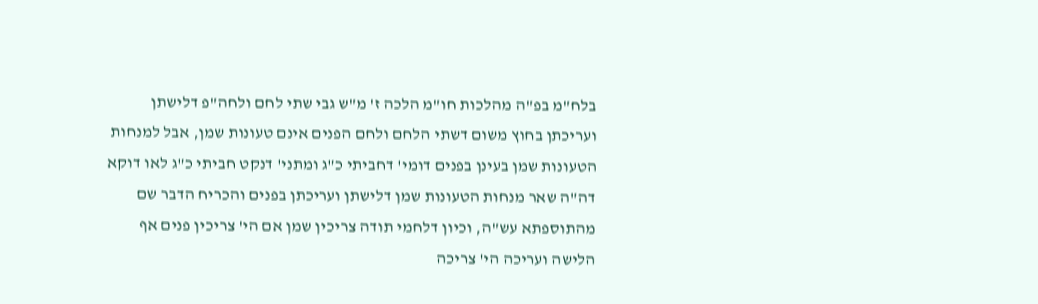בלח"מ בפ"ה מהלכות חו"מ הלכה ז' מ"ש גבי שתי לחם ולחה"פ דלישתן ועריכתן בחוץ משום דשתי הלחם ולחם הפנים אינם טעונות שמן, אבל למנחות הטעונות שמן בעינן בפנים דומי' דחביתי כ"ג ומתני' דנקט חביתי כ"ג לאו דוקא דה"ה שאר מנחות הטעונות שמן דלישתן ועריכתן בפנים והכריח הדבר שם מהתוספתא עש"ה, וכיון דלחמי תודה צריכין שמן אם הי' צריכין פנים אף הלישה ועריכה הי' צריכה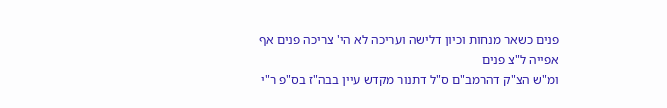פנים כשאר מנחות וכיון דלישה ועריכה לא הי' צריכה פנים אף אפייה ל"צ פנים
ומ"ש הצ"ק דהרמב"ם ס"ל דתנור מקדש עיין בבה"ז בס"פ ר"י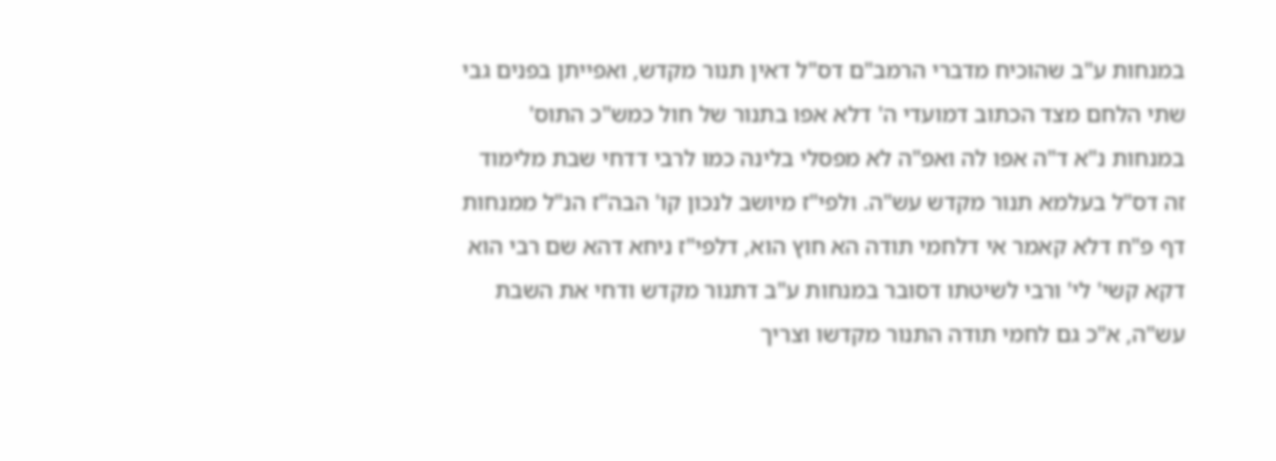במנחות ע"ב שהוכיח מדברי הרמב"ם דס"ל דאין תנור מקדש, ואפייתן בפנים גבי שתי הלחם מצד הכתוב דמועדי ה' דלא אפו בתנור של חול כמש"כ התוס' במנחות נ"א ד"ה אפו לה ואפ"ה לא מפסלי בלינה כמו לרבי דדחי שבת מלימוד זה דס"ל בעלמא תנור מקדש עש"ה. ולפי"ז מיושב לנכון קו' הבה"ז הנ"ל ממנחות דף פ"ח דלא קאמר אי דלחמי תודה הא חוץ הוא, דלפי"ז ניחא דהא שם רבי הוא דקא קשי' לי' ורבי לשיטתו דסובר במנחות ע"ב דתנור מקדש ודחי את השבת עש"ה, א"כ גם לחמי תודה התנור מקדשו וצריך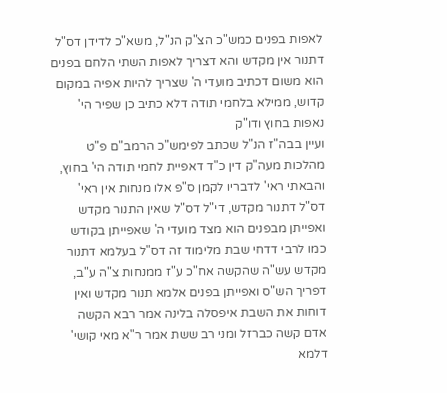לאפות בפנים כמש"כ הצ"ק הנ"ל, משא"כ לדידן דס"ל דתנור אין מקדש והא דצריך לאפות השתי הלחם בפנים הוא משום דכתיב מועדי ה' שצריך להיות אפיה במקום קדוש, ממילא בלחמי תודה דלא כתיב כן שפיר הי' נאפות בחוץ ודו"ק
ועיין בבה"ז הנ"ל שכתב לפימש"כ הרמב"ם פ"ט מהלכות מעה"ק דין כ"ד דאפיית לחמי תודה הי' בחוץ, והבאתי ראי' לדבריו לקמן ס"פ אלו מנחות אין ראי' דס"ל דתנור מקדש, די"ל דס"ל שאין התנור מקדש ואפייתן מבפנים הוא מצד מועדי ה' שאפייתן בקודש כמו לרבי דדחי שבת מלימוד זה דס"ל בעלמא דתנור מקדש עש"ה שהקשה אח"כ ע"ז ממנחות צ"ה ע"ב, דפריך הש"ס ואפייתן בפנים אלמא תנור מקדש ואין דוחות את השבת איפסלה בלינה אמר רבא הקשה אדם קשה כברזל ומני רב ששת אמר ר"א מאי קושי' דלמא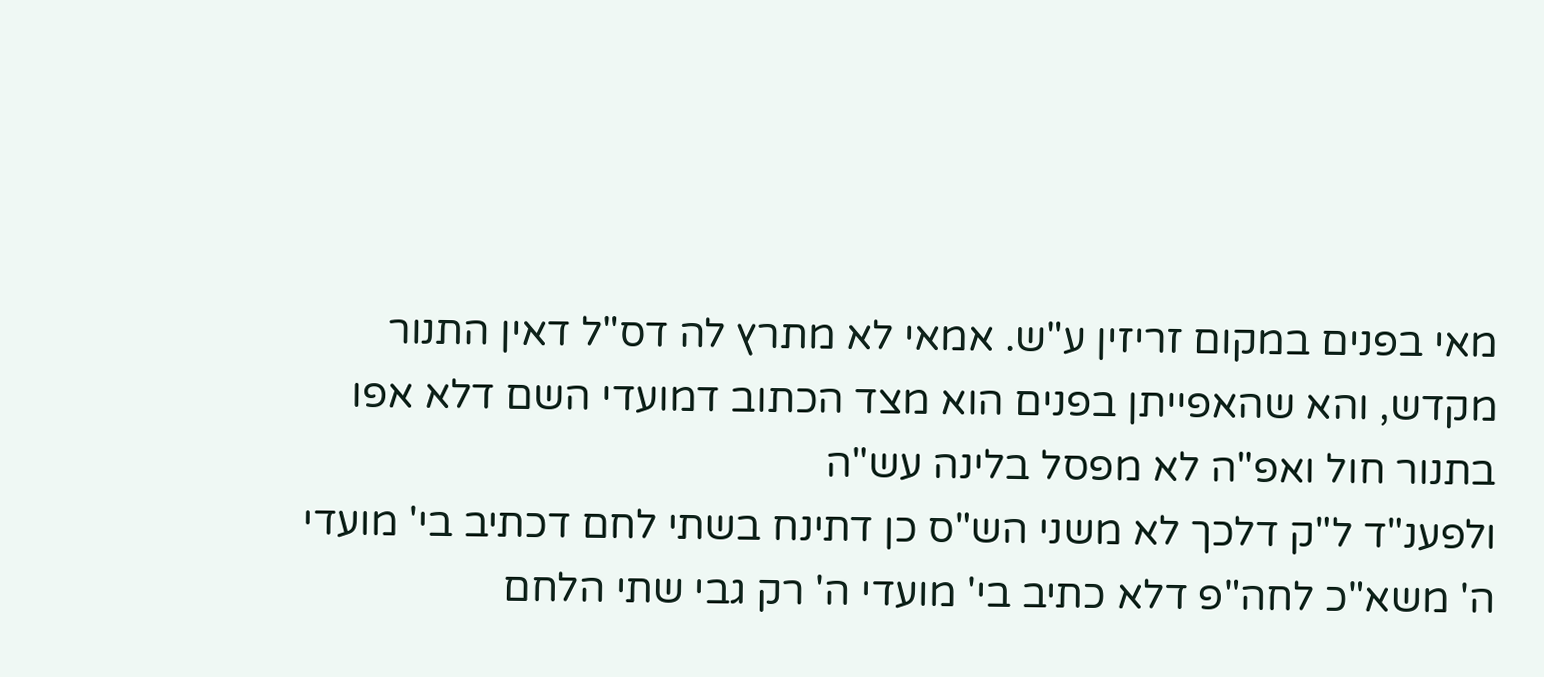מאי בפנים במקום זריזין ע"ש. אמאי לא מתרץ לה דס"ל דאין התנור מקדש, והא שהאפייתן בפנים הוא מצד הכתוב דמועדי השם דלא אפו בתנור חול ואפ"ה לא מפסל בלינה עש"ה
ולפענ"ד ל"ק דלכך לא משני הש"ס כן דתינח בשתי לחם דכתיב בי' מועדי ה' משא"כ לחה"פ דלא כתיב בי' מועדי ה' רק גבי שתי הלחם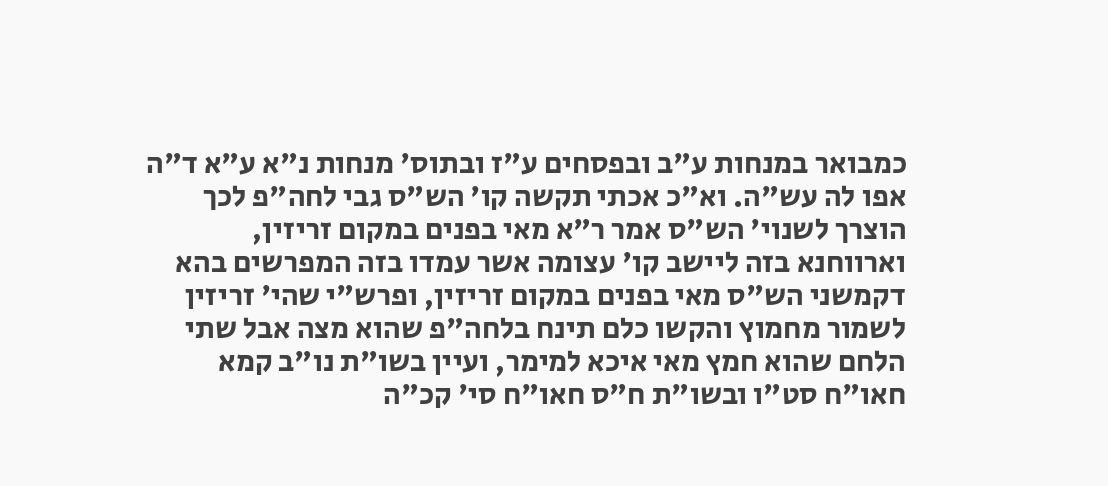כמבואר במנחות ע"ב ובפסחים ע"ז ובתוס' מנחות נ"א ע"א ד"ה אפו לה עש"ה. וא"כ אכתי תקשה קו' הש"ס גבי לחה"פ לכך הוצרך לשנוי' הש"ס אמר ר"א מאי בפנים במקום זריזין, וארווחנא בזה ליישב קו' עצומה אשר עמדו בזה המפרשים בהא דקמשני הש"ס מאי בפנים במקום זריזין, ופרש"י שהי' זריזין לשמור מחמוץ והקשו כלם תינח בלחה"פ שהוא מצה אבל שתי הלחם שהוא חמץ מאי איכא למימר, ועיין בשו"ת נו"ב קמא חאו"ח סט"ו ובשו"ת ח"ס חאו"ח סי' קכ"ה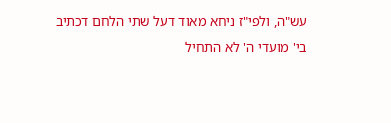עש"ה, ולפי"ז ניחא מאוד דעל שתי הלחם דכתיב בי' מועדי ה' לא התחיל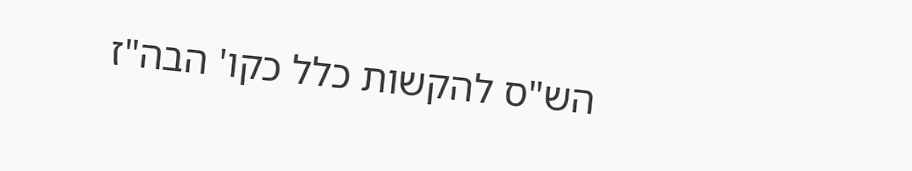הש"ס להקשות כלל כקו' הבה"ז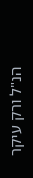הנ"ל ורק עיקר